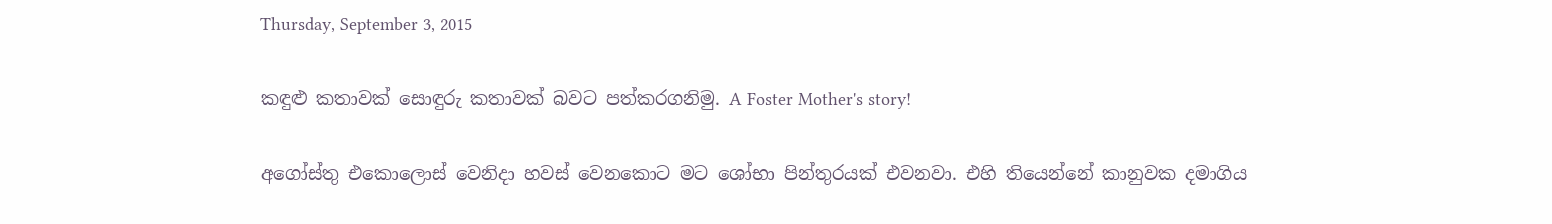Thursday, September 3, 2015

කඳුළු කතාවක් සොඳුරු කතාවක් බවට පත්කරගනිමු. A Foster Mother's story!

අගෝස්තු එකොලොස් වෙනිදා හවස් වෙනකොට මට ශෝභා පින්තුරයක් එවනවා. එහි තියෙන්නේ කානුවක දමාගිය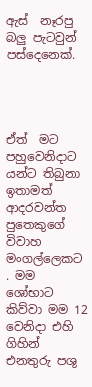ඇස්  නෑරපු  බලු පැටවුන් පස්දෙනෙක්.




ඒත්  මට පහුවෙනිදාට  යන්ට තිබුනා ඉතාමත් ආදරවන්ත පුතෙකුගේ විවාහ මංගල්ලෙකට . මම ශෝභාට කිව්වා මම 12 වෙනිදා එහි ගිහින් එනතුරු පශු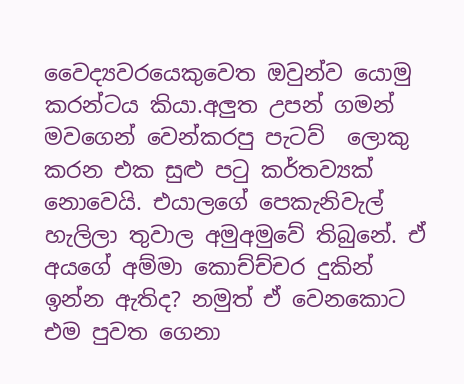වෛද්‍යවරයෙකුවෙත ඔවුන්ව යොමු කරන්ටය කියා.අලුත උපන් ගමන් මවගෙන් වෙන්කරපු පැටව්  ලොකු කරන එක සුළු පටු කර්තව්‍යක්  නොවෙයි. එයාලගේ පෙකැනිවැල්  හැලිලා තුවාල අමුඅමුවේ තිබුනේ. ඒ අයගේ අම්මා කොච්ච්චර දුකින් ඉන්න ඇතිද? නමුත් ඒ වෙනකොට එම පුවත ගෙනා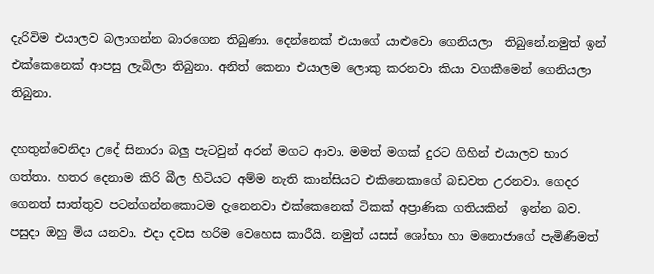දැරිවිම එයාලව බලාගන්න බාරගෙන තිබුණා. දෙන්නෙක් එයාගේ යාළුවො ගෙනියලා  තිබුනේ.නමුත් ඉන් එක්කෙනෙක් ආපසු ලැබිලා තිබුනා. අනිත් කෙනා එයාලම ලොකු කරනවා කියා වගකීමෙන් ගෙනියලා තිබුනා.

දහතුන්වෙනිදා උදේ සිනාරා බලු පැටවුන් අරන් මගට ආවා. මමත් මගක් දුරට ගිහින් එයාලව භාර ගත්තා. හතර දෙනාම කිරි බීල හිටියට අම්ම නැති කාන්සියට එකිනෙකාගේ බඩවත උරනවා. ගෙදර ගෙනත් සාත්තුව පටන්ගන්නකොටම දැනෙනවා එක්කෙනෙක් ටිකක් අප්‍රාණික ගතියකින්  ඉන්න බව. පසුදා ඔහු මිය යනවා. එදා දවස හරිම වෙහෙස කාරීයි. නමුත් යසස් ශෝභා හා මනොජාගේ පැමිණීමත්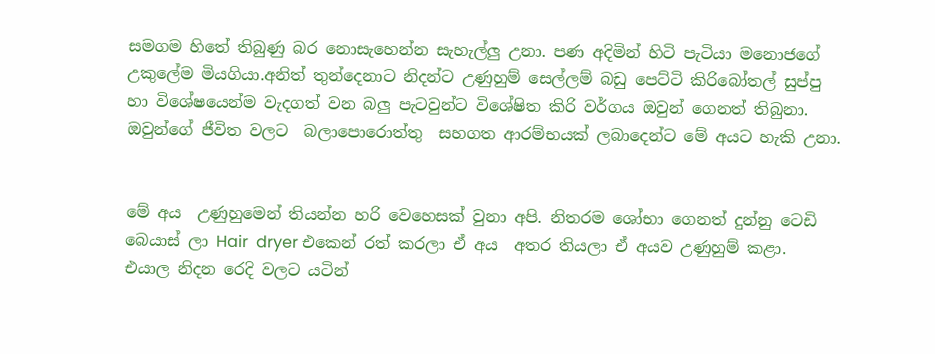සමගම හිතේ තිබුණු බර නොසැහෙන්න සැහැල්ලු උනා. පණ අදිමින් හිටි පැටියා මනොජගේ උකුලේම මියගියා.අනිත් තුන්දෙනාට නිදන්ට උණුහුම් සෙල්ලම් බඩු පෙට්ටි කිරිබෝතල් සුප්පු හා විශේෂයෙන්ම වැදගත් වන බලු පැටවුන්ට විශේෂිත කිරි වර්ගය ඔවුන් ගෙනත් තිබුනා. ඔවුන්ගේ ජීවිත වලට  බලාපොරොත්තු  සහගත ආරම්භයක් ලබාදෙන්ට මේ අයට හැකි උනා.


මේ අය  උණුහුමෙන් තියන්න හරි වෙහෙසක් වුනා අපි. නිතරම ශෝභා ගෙනත් දුන්නු ටෙඩි බෙයාස් ලා Hair  dryer එකෙන් රත් කරලා ඒ අය  අතර තියලා ඒ අයව උණුහුම් කළා. එයාල නිදන රෙදි වලට යටින්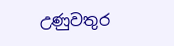උණුවතුර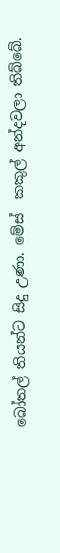බෝතල් තියන්ට සිදු උණා. මේස්  කකුල් අන්දවලා තිබ්බේ.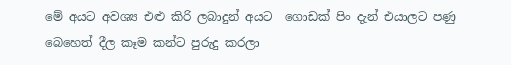මේ අයට අවශ්‍ය එළු කිරි ලබාදුන් අයට  ගොඩක් පිං දැන් එයාලට පණු බෙහෙත් දීල කෑම කන්ට පුරුදු කරලා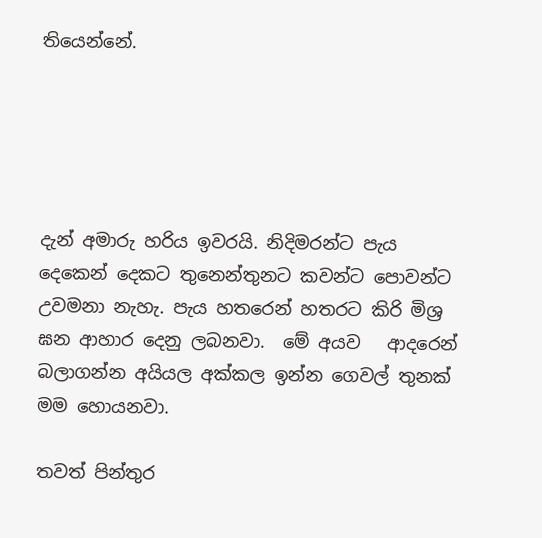තියෙන්නේ.





දැන් අමාරු හරිය ඉවරයි. නිදිමරන්ට පැය දෙකෙන් දෙකට තුනෙන්තුනට කවන්ට පොවන්ට උවමනා නැහැ. පැය හතරෙන් හතරට කිරි මිශ්‍ර ඝන ආහාර දෙනු ලබනවා.  මේ අයව   ආදරෙන් බලාගන්න අයියල අක්කල ඉන්න ගෙවල් තුනක් මම හොයනවා.

තවත් පින්තුර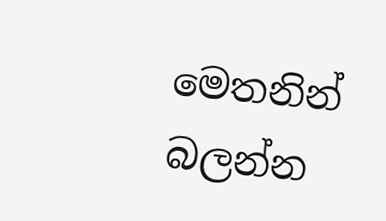මෙතනින් බලන්න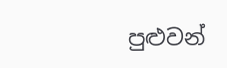පුළුවන්